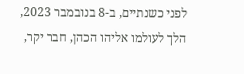לפני כשנתיים, ב-8 בנובמבר 2023, הלך לעולמו אליהו הכהן, חבר יקר,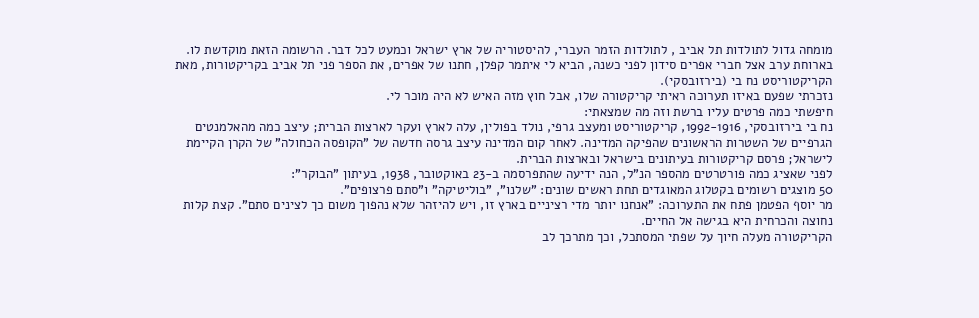מומחה גדול לתולדות תל אביב , לתולדות הזמר העברי, להיסטוריה של ארץ ישראל וכמעט לכל דבר. הרשומה הזאת מוקדשת לו.
בארוחת ערב אצל חברי אפרים סידון לפני כשנה, הביא לי איתמר קפלן, חתנו של אפרים, את הספר פני תל אביב בקריקטורות, מאת הקריקטוריסט נח בי (בירזובסקי).
נזכרתי שפעם באיזו תערוכה ראיתי קריקטורה שלו, אבל חוץ מזה האיש לא היה מוכר לי.
חיפשתי כמה פרטים עליו ברשת וזה מה שמצאתי:
נח בי בירזובסקי, 1992-1916, קריקטוריסט ומעצב גרפי, נולד בפולין, עלה לארץ ועקר לארצות הברית; עיצב כמה מהאלמנטים הגרפיים של השטרות הראשונים שהפיקה המדינה. לאחר קום המדינה עיצב גרסה חדשה של "הקופסה הכחולה" של הקרן הקיימת לישראל; פרסם קריקטורות בעיתונים בישראל ובארצות הברית.
לפני שאציג כמה פורטרטים מהספר הנ"ל, הנה ידיעה שהתפרסמה ב-23 באוקטובר, 1938, בעיתון "הבוקר":
50 מוצגים רשומים בקטלוג המאוגדים תחת ראשים שונים: "שלנו", "בוליטיקה" ו"סתם פרצופים".
מר יוסף הפטמן פתח את התערוכה: "אנחנו יותר מדי רציניים בארץ זו, ויש להיזהר שלא נהפוך משום כך לצינים סתם". קצת קלות נחוצה והכרחית היא בגישה אל החיים.
הקריקטורה מעלה חיוך על שפתי המסתכל, וכך מתרכך לב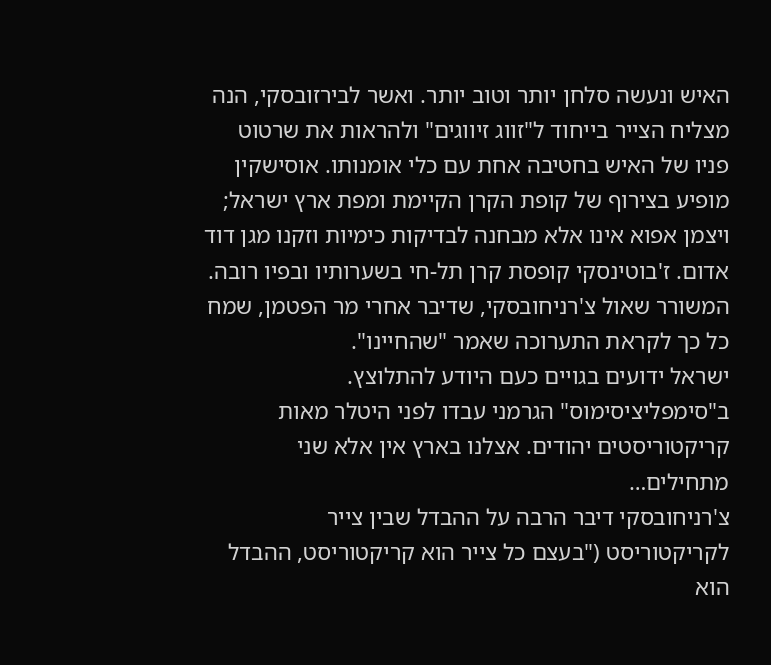האיש ונעשה סלחן יותר וטוב יותר. ואשר לבירזובסקי, הנה מצליח הצייר בייחוד ל"זווג זיווגים" ולהראות את שרטוט פניו של האיש בחטיבה אחת עם כלי אומנותו. אוסישקין מופיע בצירוף של קופת הקרן הקיימת ומפת ארץ ישראל; ויצמן אפוא אינו אלא מבחנה לבדיקות כימיות וזקנו מגן דוד אדום. ז'בוטינסקי קופסת קרן תל-חי בשערותיו ובפיו רובה. המשורר שאול צ'רניחובסקי, שדיבר אחרי מר הפטמן, שמח כל כך לקראת התערוכה שאמר "שהחיינו".
ישראל ידועים בגויים כעם היודע להתלוצץ. ב"סימפליציסימוס" הגרמני עבדו לפני היטלר מאות קריקטוריסטים יהודים. אצלנו בארץ אין אלא שני מתחילים…
צ'רניחובסקי דיבר הרבה על ההבדל שבין צייר לקריקטוריסט ("בעצם כל צייר הוא קריקטוריסט, ההבדל הוא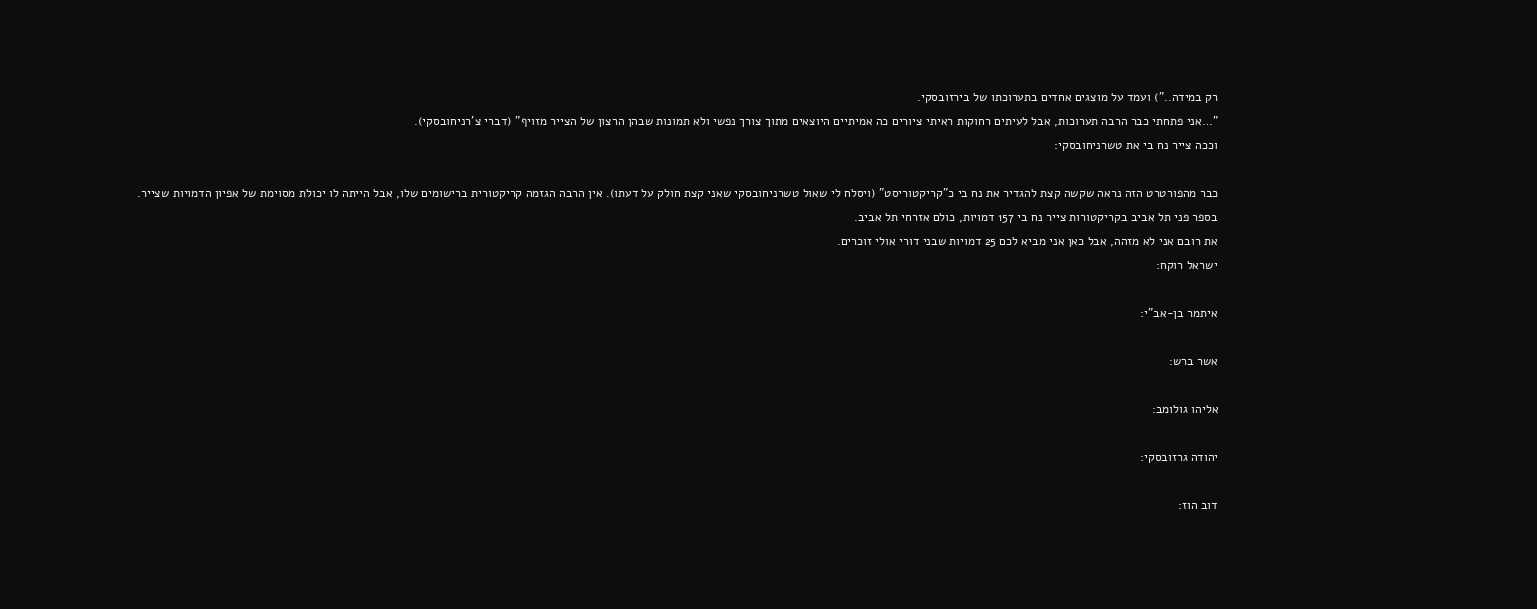רק במידה..") ועמד על מוצגים אחדים בתערוכתו של בירזובסקי.
"…אני פתחתי כבר הרבה תערוכות, אבל לעיתים רחוקות ראיתי ציורים כה אמיתיים היוצאים מתוך צורך נפשי ולא תמונות שבהן הרצון של הצייר מזויף" (דברי צ'רניחובסקי).
וככה צייר נח בי את טשרניחובסקי:

כבר מהפורטרט הזה נראה שקשה קצת להגדיר את נח בי כ"קריקטוריסט" (ויסלח לי שאול טשרניחובסקי שאני קצת חולק על דעתו). אין הרבה הגזמה קריקטורית ברישומים שלו, אבל הייתה לו יכולת מסוימת של אפיון הדמויות שצייר.
בספר פני תל אביב בקריקטורות צייר נח בי 157 דמויות, כולם אזרחי תל אביב.
את רובם אני לא מזהה, אבל כאן אני מביא לכם 25 דמויות שבני דורי אולי זוכרים.
ישראל רוקח:

איתמר בן-אב"י:

אשר ברש:

אליהו גולומב:

יהודה גרזובסקי:

דוב הוז: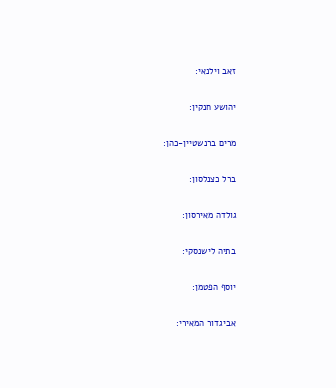זאב וילנאי:

יהושע חנקין:

מרים ברנשטיין-כהן:

ברל כצנלסון:

גולדה מאירסון:

בתיה לישנסקי:

יוסף הפטמן:

אביגדור המאירי: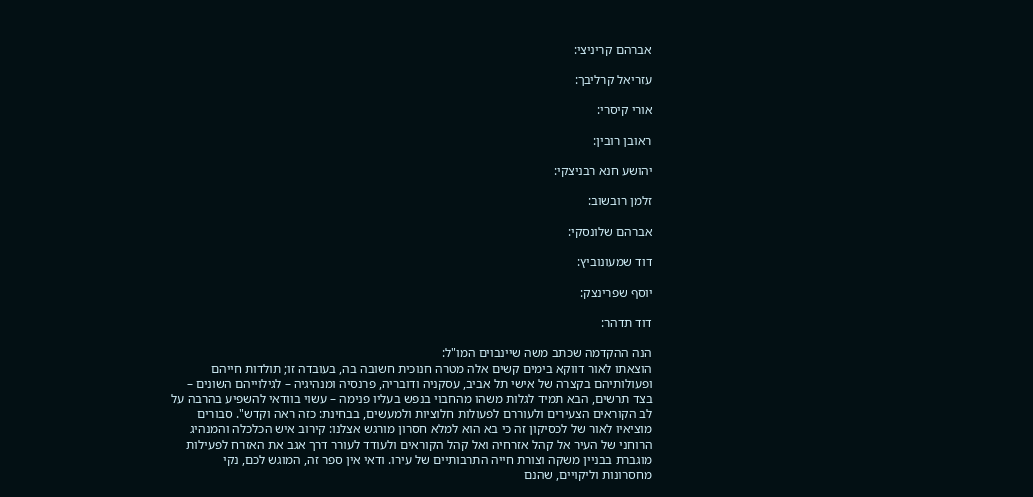אברהם קריניצי:

עזריאל קרליבך:

אורי קיסרי:

ראובן רובין:

יהושע חנא רבניצקי:

זלמן רובשוב:

אברהם שלונסקי:

דוד שמעונוביץ:

יוסף שפרינצק:

דוד תדהר:

הנה ההקדמה שכתב משה שיינבוים המו"ל:
הוצאתו לאור דווקא בימים קשים אלה מטרה חנוכית חשובה בה, בעובדה זו; תולדות חייהם ופעולותיהם בקצרה של אישי תל אביב, עסקניה ודובריה, פרנסיה ומנהיגיה – לגילוייהם השונים – בצד תרשים, הבא תמיד לגלות משהו מהחבוי בנפש בעליו פנימה – עשוי בוודאי להשפיע בהרבה על לב הקוראים הצעירים ולעוררם לפעולות חלוציות ולמעשים, בבחינת: כזה ראה וקדש". סבורים מוציאיו לאור של לכסיקון זה כי בא הוא למלא חסרון מורגש אצלנו: קירוב איש הכלכלה והמנהיג הרוחני של העיר אל קהל אזרחיה ואל קהל הקוראים ולעודד לעורר דרך אגב את האזרח לפעילות מוגברת בבניין משקה וצורת חייה התרבותיים של עירו. ודאי אין ספר זה, המוגש לכם, נקי מחסרונות וליקויים, שהנם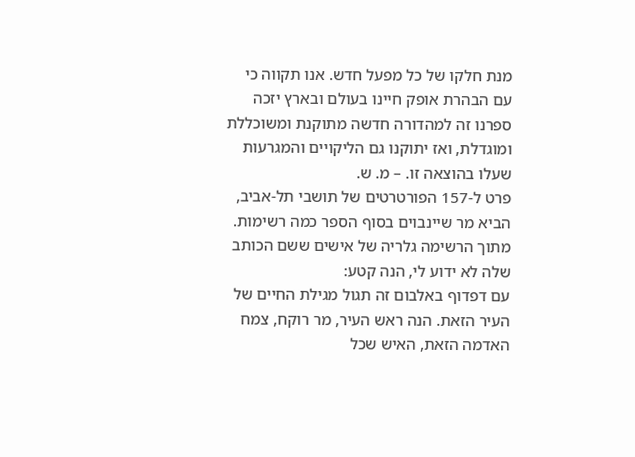מנת חלקו של כל מפעל חדש. אנו תקווה כי עם הבהרת אופק חיינו בעולם ובארץ יזכה ספרנו זה למהדורה חדשה מתוקנת ומשוכללת ומוגדלת, ואז יתוקנו גם הליקויים והמגרעות שעלו בהוצאה זו. – מ. ש.
פרט ל-157 הפורטרטים של תושבי תל-אביב, הביא מר שיינבוים בסוף הספר כמה רשימות.
מתוך הרשימה גלריה של אישים ששם הכותב שלה לא ידוע לי, הנה קטע:
עם דפדוף באלבום זה תגול מגילת החיים של העיר הזאת. הנה ראש העיר, מר רוקח, צמח האדמה הזאת, האיש שכל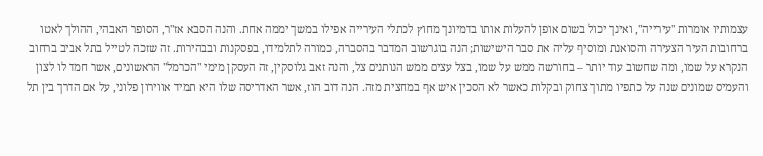עצמותיו אומרות "עירייה", ואינך יכול בשום אופן להעלות אותו בדמיונך מחוץ לכתלי העירייה אפילו במשך יממה אחת. והנה הסבא אז"ר, הסופר האבהי, ההולך לאטו ברחובות העיר הצעירה והסואנת ומוסיף עליה את סבר הישישות; הנה בוגרשוב המדבר בהסברה, כמורה לתלמידו, בפסקנות ובבהירות. זה שזכה לטייל בתל אביב ברחוב הנקרא על שמו, ומה שחשוב עוד יותר – בחורשה ממש על שמו, בצל עצים ממש הנותנים צל, והנה זאב גלוסקין, זה העסקן מימי "הכרמל" הראשונים, אשר חמד לו לצון והעמיס שמונים שנה על כתפיו מתוך צחוק ובקלות כאשר לא הסכין איש אף במחצית מזה. הנה דוב הוז, אשר האדריסה שלו היא תמיד אווירון פלוני, על אם הדרך בין תל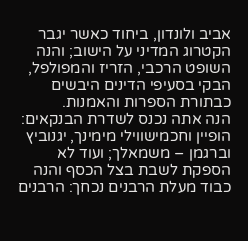אביב ולונדון, ביחוד כאשר יגבר הקטרוג המדיני על הישוב; והנה השופט הרכבי, הזריז והמפולפל, הבקי בסעיפי הדינים היבשים כבתורת הספרות והאמנות.
הנה אתה נכנס לשדרת הבנקאים: הופיין וחכמישווילי מימינך, יגנוביץ וברגמן – משמאלך; ועוד לא הספקת לשבת בצל הכסף והנה כבוד מעלת הרבנים נכחך: הרבנים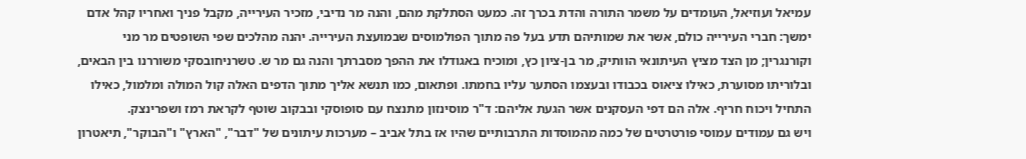עמיאל ועוזיאל, העומדים על משמר התורה והדת בכרך זה. כמעט הסתלקת מהם, והנה מר נדיבי, מזכיר העירייה, מקבל פניך ואחריו קהל אדם ימשך: חברי העירייה כולם, אשר את שמותיהם תדע בעל פה מתוך הפולמוסים שבמועצת העירייה. יהנה מהלכים שפי השופטים מר מני וקורנגרין; מן הצד מציץ העיתונאי הוותיק, מר בן-ציון כץ, ומוכיח באגודלו את ההפך מסברתך והנה גם מר ש. טשרניחובסקי משוררנו בין הבאים, ובלוריתו מסוערת, כאילו ציאוס בכבודו ובעצמו הסתער עליו בחמתו. ופתאום, כמו תנשא אליך מתוך הדפים האלה קול המולה ומלמול, כאילו התחיל ויכוח חריף. אלה הם דפי העסקנים אשר הגעת אליהם: ד"ר מוסינזון מתנצח עם סופוסקי ובבקוב שוטף לקראת רמז ושפרינצק.
ויש גם עמודים עמוסי פורטרטים של כמה מהמוסדות התרבותיים שהיו אז בתל אביב – מערכות עיתונים של "דבר", "הארץ" ו"הבוקר", תיאטרון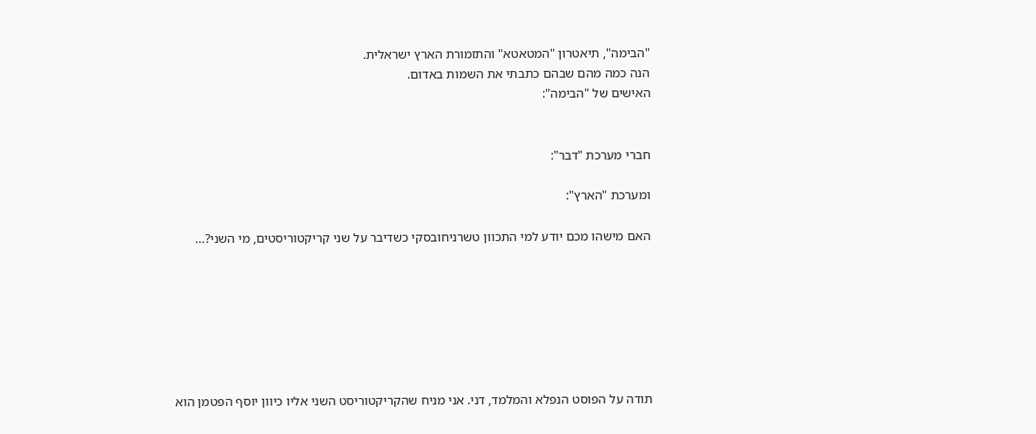"הבימה", תיאטרון "המטאטא" והתזמורת הארץ ישראלית.
הנה כמה מהם שבהם כתבתי את השמות באדום.
האישים של "הבימה":


חברי מערכת "דבר":

ומערכת "הארץ":

האם מישהו מכם יודע למי התכוון טשרניחובסקי כשדיבר על שני קריקטוריסטים, מי השני?…







תודה על הפוסט הנפלא והמלמד, דני. אני מניח שהקריקטוריסט השני אליו כיוון יוסף הפטמן הוא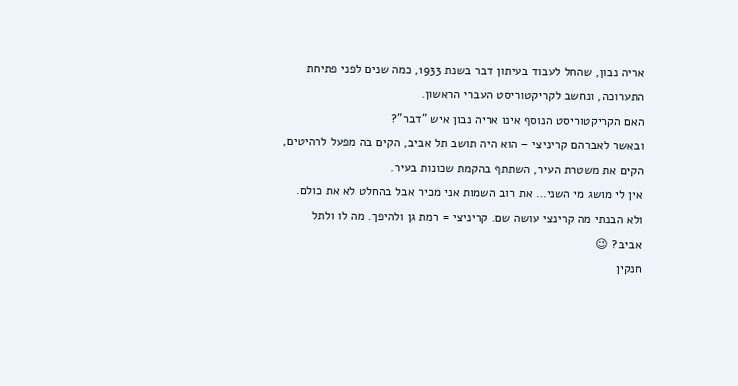אריה נבון, שהחל לעבוד בעיתון דבר בשנת 1933, כמה שנים לפני פתיחת התערוכה, ונחשב לקריקטוריסט העברי הראשון.
האם הקריקטוריסט הנוסף אינו אריה נבון איש "דבר"?
ובאשר לאברהם קריניצי – הוא היה תושב תל אביב, הקים בה מפעל לרהיטים, הקים את משטרת העיר, השתתף בהקמת שכונות בעיר.
אין לי מושג מי השני… את רוב השמות אני מכיר אבל בהחלט לא את כולם.
ולא הבנתי מה קרינצי עושה שם. קריניצי = רמת גן ולהיפך. מה לו ולתל אביב? 😉
חנקין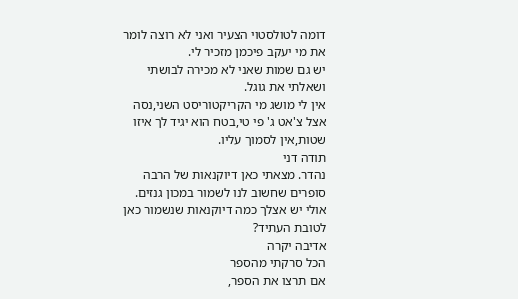דומה לטולסטוי הצעיר ואני לא רוצה לומר את מי יעקב פיכמן מזכיר לי.
יש גם שמות שאני לא מכירה לבושתי ושאלתי את גוגל.
אין לי מושג מי הקריקטוריסט השני,נסה אצל צ'אט ג' פי טי,בטח הוא יגיד לך איזו שטות,אין לסמוך עליו.
תודה דני
נהדר. מצאתי כאן דיוקנאות של הרבה סופרים שחשוב לנו לשמור במכון גנזים. אולי יש אצלך כמה דיוקנאות שנשמור כאן לטובת העתיד?
אדיבה יקרה
הכל סרקתי מהספר
אם תרצו את הספר,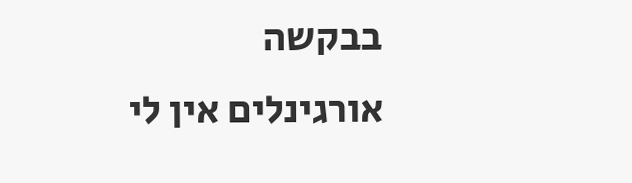בבקשה
אורגינלים אין לי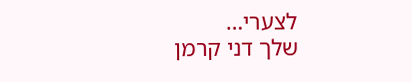לצערי…
שלך דני קרמן